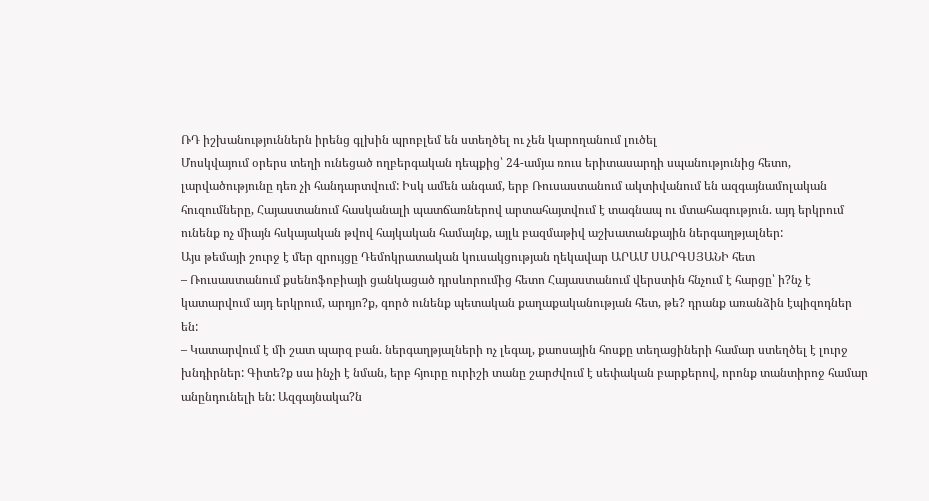ՌԴ իշխանություններն իրենց գլխին պրոբլեմ են ստեղծել ու չեն կարողանում լուծել
Մոսկվայում օրերս տեղի ունեցած ողբերգական դեպքից՝ 24-ամյա ռուս երիտասարդի սպանությունից հետո, լարվածությունը դեռ չի հանդարտվում: Իսկ ամեն անգամ, երբ Ռուսաստանում ակտիվանում են ազգայնամոլական հուզումները, Հայաստանում հասկանալի պատճառներով արտահայտվում է տագնապ ու մտահագություն. այդ երկրում ունենք ոչ միայն հսկայական թվով հայկական համայնք, այլև բազմաթիվ աշխատանքային ներգաղթյալներ:
Այս թեմայի շուրջ է մեր զրույցը Դեմոկրատական կուսակցության ղեկավար ԱՐԱՄ ՍԱՐԳՍՅԱՆԻ հետ
– Ռուսաստանում քսենոֆոբիայի ցանկացած դրսևորումից հետո Հայաստանում վերստին հնչում է հարցը՝ ի?նչ է կատարվում այդ երկրում, արդյո?ք, գործ ունենք պետական քաղաքականության հետ, թե? դրանք առանձին էպիզոդներ են:
– Կատարվում է մի շատ պարզ բան. ներգաղթյալների ոչ լեգալ, քաոսային հոսքը տեղացիների համար ստեղծել է լուրջ խնդիրներ: Գիտե?ք սա ինչի է նման, երբ հյուրը ուրիշի տանը շարժվում է սեփական բարքերով, որոնք տանտիրոջ համար անընդունելի են: Ազգայնակա?ն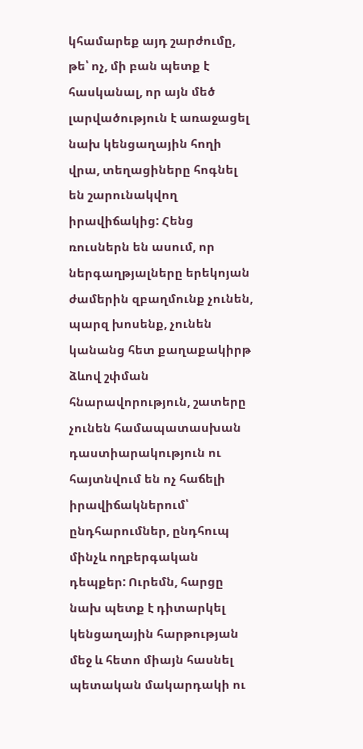կհամարեք այդ շարժումը, թե՝ ոչ, մի բան պետք է հասկանալ, որ այն մեծ լարվածություն է առաջացել նախ կենցաղային հողի վրա, տեղացիները հոգնել են շարունակվող իրավիճակից: Հենց ռուսներն են ասում, որ ներգաղթյալները երեկոյան ժամերին զբաղմունք չունեն, պարզ խոսենք, չունեն կանանց հետ քաղաքակիրթ ձևով շփման հնարավորություն, շատերը չունեն համապատասխան դաստիարակություն ու հայտնվում են ոչ հաճելի իրավիճակներում՝ ընդհարումներ, ընդհուպ մինչև ողբերգական դեպքեր: Ուրեմն, հարցը նախ պետք է դիտարկել կենցաղային հարթության մեջ և հետո միայն հասնել պետական մակարդակի ու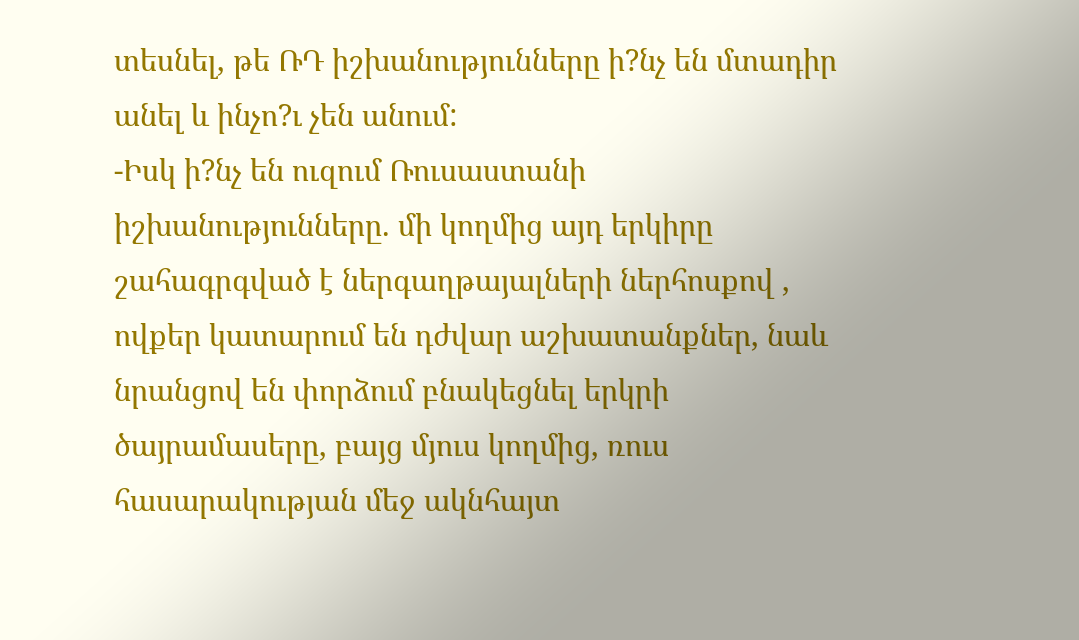տեսնել, թե ՌԴ իշխանությունները ի?նչ են մտադիր անել և ինչո?ւ չեն անում:
-Իսկ ի?նչ են ուզում Ռուսաստանի իշխանությունները. մի կողմից այդ երկիրը շահագրգված է ներգաղթայալների ներհոսքով , ովքեր կատարում են դժվար աշխատանքներ, նաև նրանցով են փորձում բնակեցնել երկրի ծայրամասերը, բայց մյուս կողմից, ռուս հասարակության մեջ ակնհայտ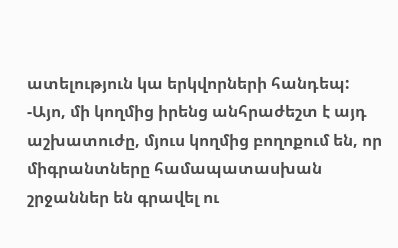ատելություն կա երկվորների հանդեպ:
-Այո, մի կողմից իրենց անհրաժեշտ է այդ աշխատուժը, մյուս կողմից բողոքում են, որ միգրանտները համապատասխան շրջաններ են գրավել ու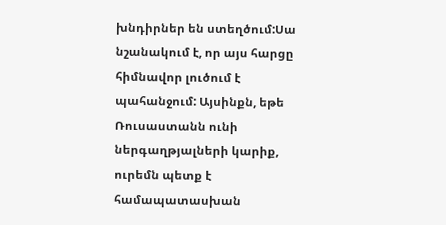խնդիրներ են ստեղծում:Սա նշանակում է, որ այս հարցը հիմնավոր լուծում է պահանջում: Այսինքն, եթե Ռուսաստանն ունի ներգաղթյալների կարիք, ուրեմն պետք է համապատասխան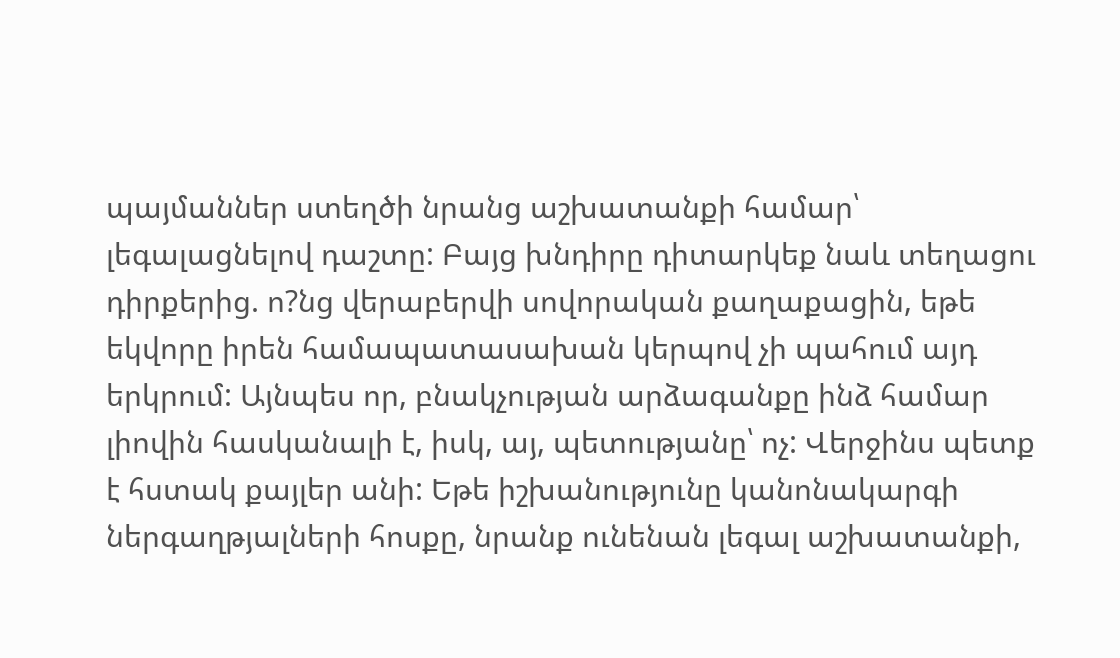պայմաններ ստեղծի նրանց աշխատանքի համար՝ լեգալացնելով դաշտը: Բայց խնդիրը դիտարկեք նաև տեղացու դիրքերից. ո?նց վերաբերվի սովորական քաղաքացին, եթե եկվորը իրեն համապատասախան կերպով չի պահում այդ երկրում: Այնպես որ, բնակչության արձագանքը ինձ համար լիովին հասկանալի է, իսկ, այ, պետությանը՝ ոչ: Վերջինս պետք է հստակ քայլեր անի: Եթե իշխանությունը կանոնակարգի ներգաղթյալների հոսքը, նրանք ունենան լեգալ աշխատանքի,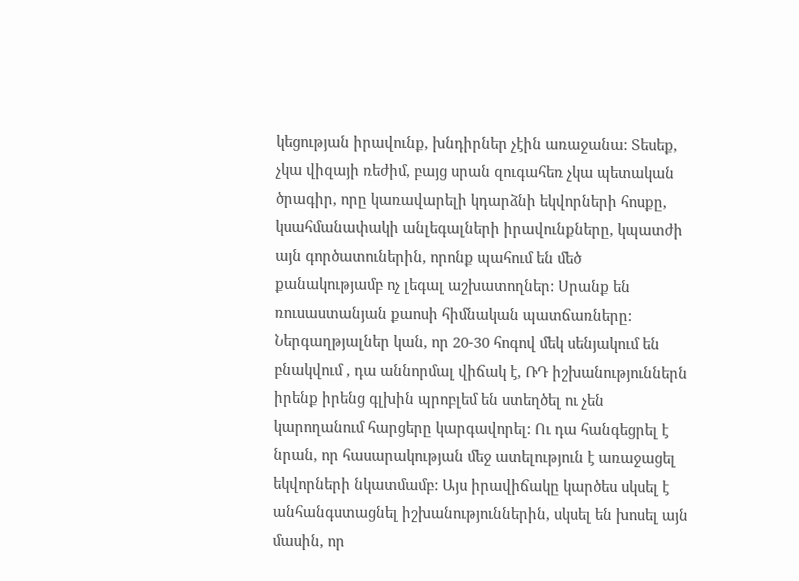կեցության իրավունք, խնդիրներ չէին առաջանա: Տեսեք, չկա վիզայի ռեժիմ, բայց սրան զուգահեռ չկա պետական ծրագիր, որը կառավարելի կդարձնի եկվորների հոսքը, կսահմանափակի անլեգալների իրավունքները, կպատժի այն գործատուներին, որոնք պահում են մեծ քանակությամբ ոչ լեգալ աշխատողներ: Սրանք են ռուսաստանյան քաոսի հիմնական պատճառները: Ներգաղթյալներ կան, որ 20-30 հոգով մեկ սենյակում են բնակվում , դա աննորմալ վիճակ է, ՌԴ իշխանություններն իրենք իրենց գլխին պրոբլեմ են ստեղծել ու չեն կարողանում հարցերը կարգավորել: Ու դա հանգեցրել է նրան, որ հասարակության մեջ ատելություն է առաջացել եկվորների նկատմամբ: Այս իրավիճակը կարծես սկսել է անհանգստացնել իշխանություններին, սկսել են խոսել այն մասին, որ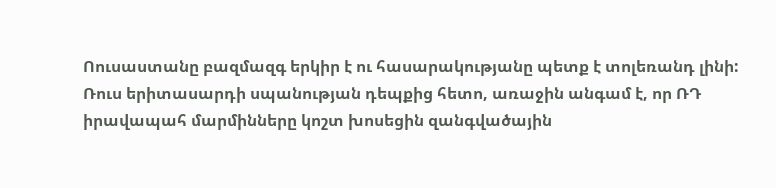Ոուսաստանը բազմազգ երկիր է ու հասարակությանը պետք է տոլեռանդ լինի: Ռուս երիտասարդի սպանության դեպքից հետո, առաջին անգամ է, որ ՌԴ իրավապահ մարմինները կոշտ խոսեցին զանգվածային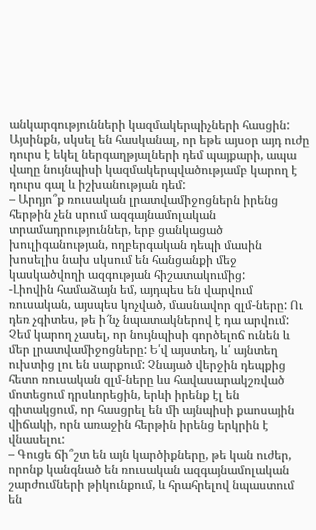անկարգությունների կազմակերպիչների հասցին: Այսինքն, սկսել են հասկանալ, որ եթե այսօր այդ ուժը դուրս է եկել ներգաղթյալների դեմ պայքարի, ապա վաղը նույնպիսի կազմակերպվածությամբ կարող է դուրս գալ և իշխանության դեմ:
– Արդյո՞ք ռուսական լրատվամիջոցներն իրենց հերթին չեն սրում ազգայնամոլական տրամադրություններ, երբ ցանկացած խուլիգանության, ողբերգական դեպի մասին խոսելիս նախ սկսում են հանցանքի մեջ կասկածվողի ազգության հիշատակումից:
-Լիովին համաձայն եմ, այդպես են վարվում ռուսական, այսպես կոչված, մասնավոր զլմ-ները: Ու դեռ չգիտես, թե ի՜նչ նպատակներով է դա արվում: Չեմ կարող չասել, որ նույնպիսի գործելոճ ունեն և մեր լրատվամիջոցները: Ե՛վ այստեղ, և՛ այնտեղ ուխտից լու են սարքում: Չնայած վերջին դեպքից հետո ռուսական զլմ-ները ևս հավասարակշռված մոտեցում դրսևորեցին, երևի իրենք էլ են գիտակցում, որ հասցրել են մի այնպիսի քաոսային վիճակի, որն առաջին հերթին իրենց երկրին է վնասելու:
– Գուցե ճի՞շտ են այն կարծիքները, թե կան ուժեր, որոնք կանգնած են ռուսական ազգայնամոլական շարժումների թիկունքում, և հրահրելով նպաստում են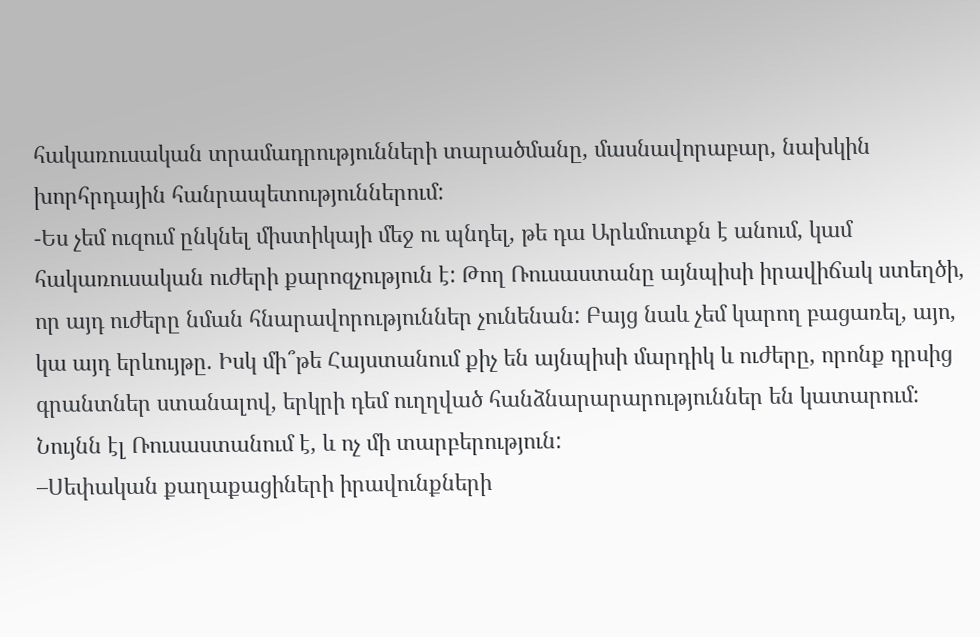հակառուսական տրամադրությունների տարածմանը, մասնավորաբար, նախկին խորհրդային հանրապետություններում:
-Ես չեմ ուզում ընկնել միստիկայի մեջ ու պնդել, թե դա Արևմուտքն է անում, կամ հակառուսական ուժերի քարոզչություն է: Թող Ռուսաստանը այնպիսի իրավիճակ ստեղծի, որ այդ ուժերը նման հնարավորություններ չունենան: Բայց նաև չեմ կարող բացառել, այո, կա այդ երևույթը. Իսկ մի՞թե Հայստանում քիչ են այնպիսի մարդիկ և ուժերը, որոնք դրսից գրանտներ ստանալով, երկրի դեմ ուղղված հանձնարարարություններ են կատարում: Նույնն էլ Ռուսաստանում է, և ոչ մի տարբերություն:
–Սեփական քաղաքացիների իրավունքների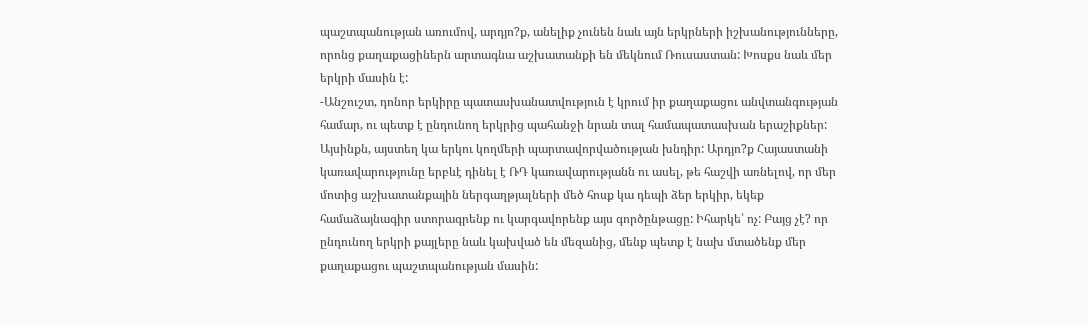պաշտպանության առումով, արդյո?ք, անելիք չունեն նաև այն երկրների իշխանությունները, որոնց քաղաքացիներն արտագնա աշխատանքի են մեկնում Ռուսաստան: Խոսքս նաև մեր երկրի մասին է:
-Անշուշտ, դոնոր երկիրը պատասխանատվություն է կրում իր քաղաքացու անվտանգության համար, ու պետք է ընդունող երկրից պահանջի նրան տալ համապատասխան երաշիքներ: Այսինքն, այստեղ կա երկու կողմերի պարտավորվածության խնդիր: Արդյո?ք Հայաստանի կառավարությունը երբևէ դինել է ՌԴ կառավարությանն ու ասել, թե հաշվի առնելով, որ մեր մոտից աշխատանքային ներգաղթյալների մեծ հոսք կա դեպի ձեր երկիր, եկեք համաձայնագիր ստորագրենք ու կարգավորենք այս գործընթացը: Իհարկե՝ ոչ: Բայց չէ? որ ընդունող երկրի քայլերը նաև կախված են մեզանից, մենք պետք է նախ մտածենք մեր քաղաքացու պաշտպանության մասին: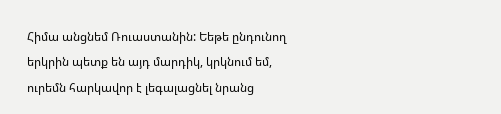Հիմա անցնեմ Ռուաստանին: Եեթե ընդունող երկրին պետք են այդ մարդիկ, կրկնում եմ, ուրեմն հարկավոր է լեգալացնել նրանց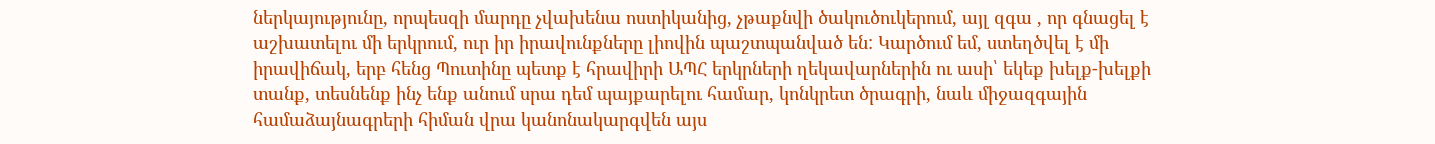ներկայությունը, որպեսզի մարդը չվախենա ոստիկանից, չթաքնվի ծակուծուկերում, այլ զգա , որ գնացել է աշխատելու մի երկրում, ուր իր իրավունքները լիովին պաշտպանված են: Կարծում եմ, ստեղծվել է մի իրավիճակ, երբ հենց Պուտինը պետք է հրավիրի ԱՊՀ երկրների ղեկավարներին ու ասի՝ եկեք խելք-խելքի տանք, տեսնենք ինչ ենք անում սրա դեմ պայքարելու համար, կոնկրետ ծրագրի, նաև միջազգային համաձայնագրերի հիման վրա կանոնակարգվեն այս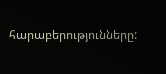հարաբերությունները: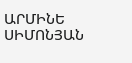ԱՐՄԻՆԵ ՍԻՄՈՆՅԱՆ